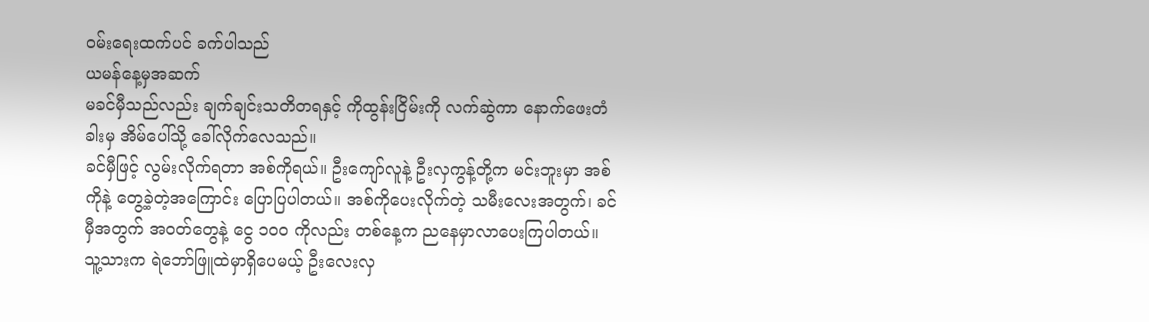ဝမ်းရေးထက်ပင် ခက်ပါသည်
ယမန်နေ့မှအဆက်
မခင်မှီသည်လည်း ချက်ချင်းသတိတရနှင့် ကိုထွန်းငြိမ်းကို လက်ဆွဲကာ နောက်ဖေးတံခါးမှ အိမ်ပေါ်သို့ ခေါ်လိုက်လေသည်။
ခင်မှီဖြင့် လွမ်းလိုက်ရတာ အစ်ကိုရယ်။ ဦးကျော်လူနဲ့ ဦးလှကွန့်တို့က မင်းဘူးမှာ အစ်ကိုနဲ့ တွေ့ခဲ့တဲ့အကြောင်း ပြောပြပါတယ်။ အစ်ကိုပေးလိုက်တဲ့ သမီးလေးအတွက်၊ ခင်မှီအတွက် အဝတ်တွေနဲ့ ငွေ ၁၀၀ ကိုလည်း တစ်နေ့က ညနေမှာလာပေးကြပါတယ်။ သူ့သားက ရဲဘော်ဖြူထဲမှာရှိပေမယ့် ဦးလေးလှ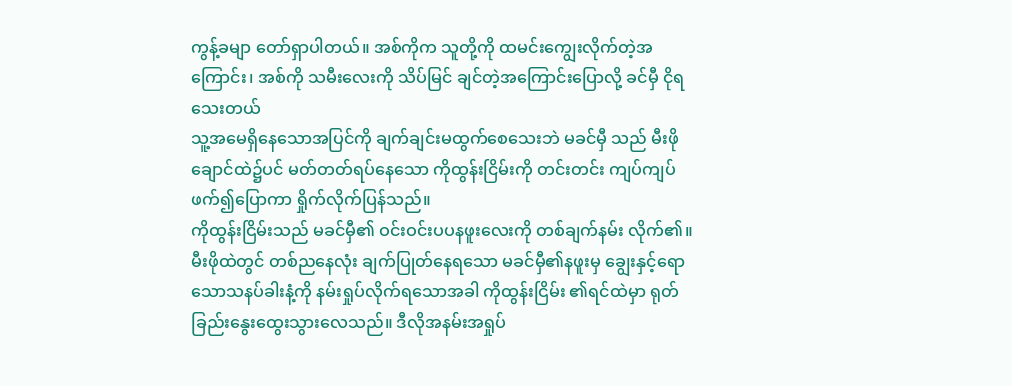ကွန့်ခမျာ တော်ရှာပါတယ်။ အစ်ကိုက သူတို့ကို ထမင်းကျွေးလိုက်တဲ့အကြောင်း၊ အစ်ကို သမီးလေးကို သိပ်မြင် ချင်တဲ့အကြောင်းပြောလို့ ခင်မှီ ငိုရသေးတယ်
သူ့အမေရှိနေသောအပြင်ကို ချက်ချင်းမထွက်စေသေးဘဲ မခင်မှီ သည် မီးဖိုချောင်ထဲ၌ပင် မတ်တတ်ရပ်နေသော ကိုထွန်းငြိမ်းကို တင်းတင်း ကျပ်ကျပ်ဖက်၍ပြောကာ ရှိုက်လိုက်ပြန်သည်။
ကိုထွန်းငြိမ်းသည် မခင်မှီ၏ ဝင်းဝင်းပပနဖူးလေးကို တစ်ချက်နမ်း လိုက်၏။ မီးဖိုထဲတွင် တစ်ညနေလုံး ချက်ပြုတ်နေရသော မခင်မှီ၏နဖူးမှ ချွေးနှင့်ရောသောသနပ်ခါးနံ့ကို နမ်းရှုပ်လိုက်ရသောအခါ ကိုထွန်းငြိမ်း ၏ရင်ထဲမှာ ရုတ်ခြည်းနွေးထွေးသွားလေသည်။ ဒီလိုအနမ်းအရှုပ်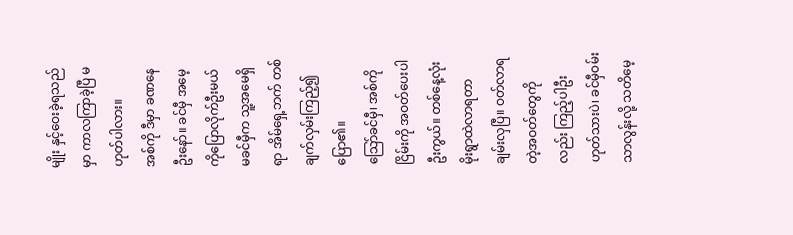မျိုး နှင့်ဝေးခဲ့ရသည်မှာ ကာလကြာခဲ့ပြီ မဟုတ်ပါလား။
အစ်ကို ဒီမှာ ခဏနေဦးနော်။ ခင်မှီ အမေ့ကိုပြောလိုက်ဦးမယ်
မခင်မှီက သူ့အမေရှိရာ အိမ်ရှေ့ဘက် တစ်ချက်လှမ်းကြည့်၍ ပြော၏။
သြော်ခင်မှီ၊ အစ်ကိုငြိမ်းကို အဝတ်ပေးပါဦးကွယ်။ တစ်နေ့လုံး မိုးရွာထဲလာရတာ ချမ်းလှပြီ။ ဝတ်လာရတဲ့အဝတ်တွေကိုလည်း ကြည့်ပါဦး
ဟုတ်သားပဲ၊ ခင်မှီဝမ်းသာလွန်းလို့ သတိမေ့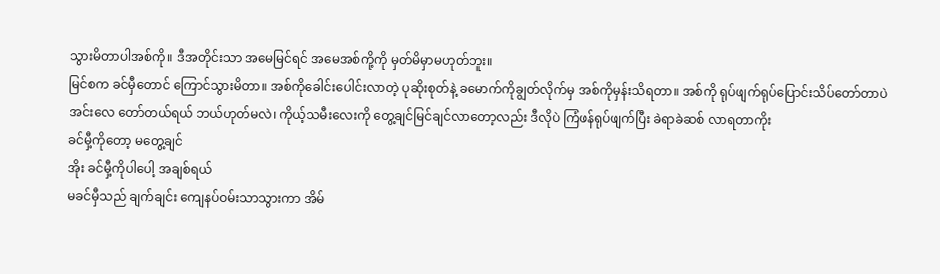သွားမိတာပါအစ်ကို။ ဒီအတိုင်းသာ အမေမြင်ရင် အမေအစ်ကို့ကို မှတ်မိမှာမဟုတ်ဘူး။
မြင်စက ခင်မှီတောင် ကြောင်သွားမိတာ။ အစ်ကိုခေါင်းပေါင်းလာတဲ့ ပုဆိုးစုတ်နဲ့ ခမောက်ကိုချွတ်လိုက်မှ အစ်ကိုမှန်းသိရတာ။ အစ်ကို ရုပ်ဖျက်ရုပ်ပြောင်းသိပ်တော်တာပဲ
အင်းလေ တော်တယ်ရယ် ဘယ်ဟုတ်မလဲ၊ ကိုယ့်သမီးလေးကို တွေ့ချင်မြင်ချင်လာတော့လည်း ဒီလိုပဲ ကြံဖန်ရုပ်ဖျက်ပြီး ခဲရာခဲဆစ် လာရတာကိုး
ခင်မှီ့ကိုတော့ မတွေ့ချင်
အိုး ခင်မှီ့ကိုပါပေါ့ အချစ်ရယ်
မခင်မှီသည် ချက်ချင်း ကျေနပ်ဝမ်းသာသွားကာ အိမ်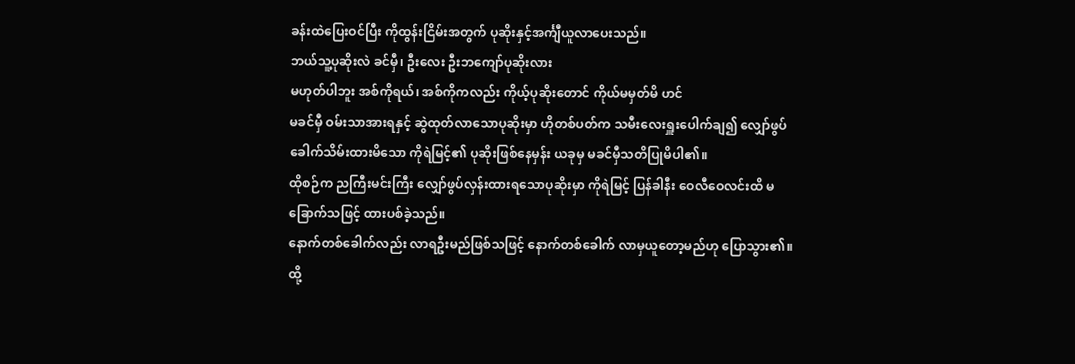ခန်းထဲပြေးဝင်ပြီး ကိုထွန်းငြိမ်းအတွက် ပုဆိုးနှင့်အင်္ကျီယူလာပေးသည်။
ဘယ်သူ့ပုဆိုးလဲ ခင်မှီ၊ ဦးလေး ဦးဘကျော်ပုဆိုးလား
မဟုတ်ပါဘူး အစ်ကိုရယ်၊ အစ်ကိုကလည်း ကိုယ့်ပုဆိုးတောင် ကိုယ်မမှတ်မိ ဟင်
မခင်မှီ ဝမ်းသာအားရနှင့် ဆွဲထုတ်လာသောပုဆိုးမှာ ဟိုတစ်ပတ်က သမီးလေးရှူးပေါက်ချ၍ လျှော်ဖွပ် ခေါက်သိမ်းထားမိသော ကိုရဲမြင့်၏ ပုဆိုးဖြစ်နေမှန်း ယခုမှ မခင်မှီသတိပြုမိပါ၏။
ထိုစဉ်က ညကြီးမင်းကြီး လျှော်ဖွပ်လှန်းထားရသောပုဆိုးမှာ ကိုရဲမြင့် ပြန်ခါနီး ဝေလီဝေလင်းထိ မခြောက်သဖြင့် ထားပစ်ခဲ့သည်။
နောက်တစ်ခေါက်လည်း လာရဦးမည်ဖြစ်သဖြင့် နောက်တစ်ခေါက် လာမှယူတော့မည်ဟု ပြောသွား၏။ ထို့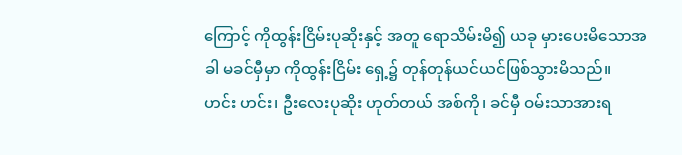ကြောင့် ကိုထွန်းငြိမ်းပုဆိုးနှင့် အတူ ရောသိမ်းမိ၍ ယခု မှားပေးမိသောအခါ မခင်မှီမှာ ကိုထွန်းငြိမ်း ရှေ့၌ တုန်တုန်ယင်ယင်ဖြစ်သွားမိသည်။
ဟင်း ဟင်း၊ ဦးလေးပုဆိုး ဟုတ်တယ် အစ်ကို၊ ခင်မှီ ဝမ်းသာအားရ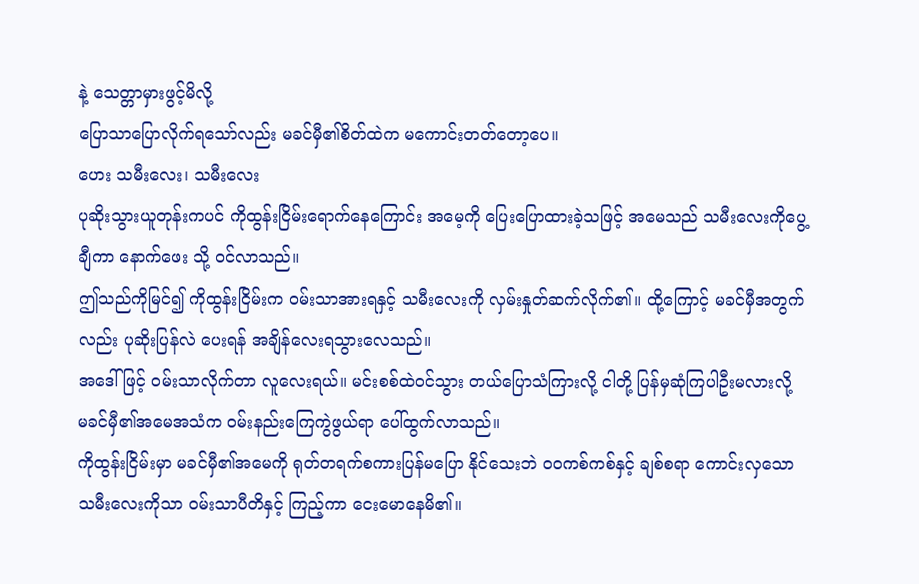နဲ့ သေတ္တာမှားဖွင့်မိလို့
ပြောသာပြောလိုက်ရသော်လည်း မခင်မှီ၏စိတ်ထဲက မကောင်းတတ်တော့ပေ။
ဟေး သမီးလေး၊ သမီးလေး
ပုဆိုးသွားယူတုန်းကပင် ကိုထွန်းငြိမ်းရောက်နေကြောင်း အမေ့ကို ပြေးပြောထားခဲ့သဖြင့် အမေသည် သမီးလေးကိုပွေ့ချီကာ နောက်ဖေး သို့ ဝင်လာသည်။
ဤသည်ကိုမြင်၍ ကိုထွန်းငြိမ်းက ဝမ်းသာအားရနှင့် သမီးလေးကို လှမ်းနှုတ်ဆက်လိုက်၏။ ထို့ကြောင့် မခင်မှီအတွက်လည်း ပုဆိုးပြန်လဲ ပေးရန် အချိန်လေးရသွားလေသည်။
အဒေါ်ဖြင့် ဝမ်းသာလိုက်တာ လူလေးရယ်။ မင်းစစ်ထဲဝင်သွား တယ်ပြောသံကြားလို့ ငါတို့ ပြန်မှဆုံကြပါဦးမလားလို့
မခင်မှီ၏အမေအသံက ဝမ်းနည်းကြေကွဲဖွယ်ရာ ပေါ်ထွက်လာသည်။
ကိုထွန်းငြိမ်းမှာ မခင်မှီ၏အမေကို ရုတ်တရက်စကားပြန်မပြော နိုင်သေးဘဲ ၀၀ကစ်ကစ်နှင့် ချစ်စရာ ကောင်းလှသော သမီးလေးကိုသာ ဝမ်းသာပီတိနှင့် ကြည့်ကာ ငေးမောနေမိ၏။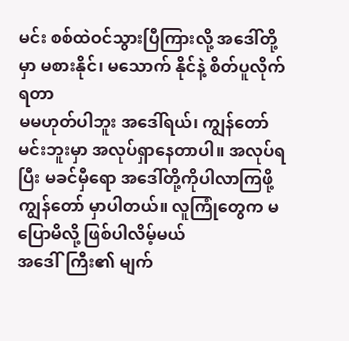မင်း စစ်ထဲဝင်သွားပြီကြားလို့ အဒေါ်တို့မှာ မစားနိုင်၊ မသောက် နိုင်နဲ့ စိတ်ပူလိုက်ရတာ
မမဟုတ်ပါဘူး အဒေါ်ရယ်၊ ကျွန်တော်မင်းဘူးမှာ အလုပ်ရှာနေတာပါ။ အလုပ်ရပြီး မခင်မှီရော အဒေါ်တို့ကိုပါလာကြဖို့ ကျွန်တော် မှာပါတယ်။ လူကြုံတွေက မပြောမိလို့ ဖြစ်ပါလိမ့်မယ်
အဒေါ်ကြီး၏ မျက်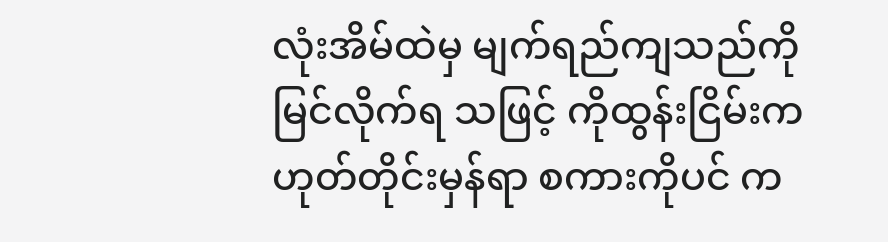လုံးအိမ်ထဲမှ မျက်ရည်ကျသည်ကို မြင်လိုက်ရ သဖြင့် ကိုထွန်းငြိမ်းက ဟုတ်တိုင်းမှန်ရာ စကားကိုပင် က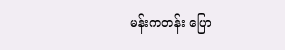မန်းကတန်း ပြော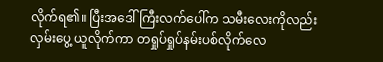လိုက်ရ၏။ ပြီးအဒေါ်ကြီးလက်ပေါ်က သမီးလေးကိုလည်း လှမ်းပွေ့ ယူလိုက်ကာ တရှုပ်ရှုပ်နမ်းပစ်လိုက်လေ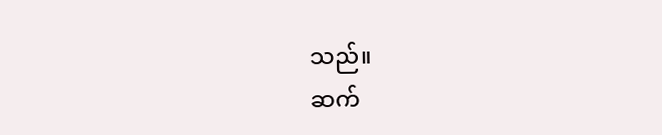သည်။
ဆက်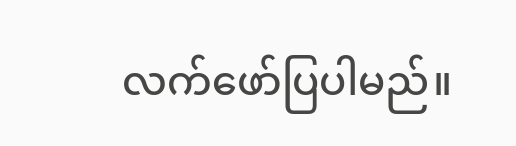လက်ဖော်ပြပါမည်။